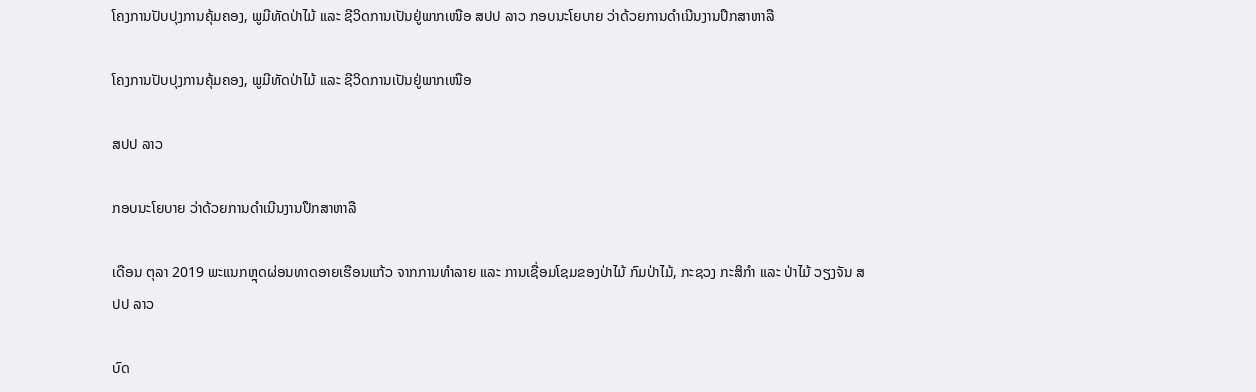ໂຄງການປັບປຸງການຄຸ້ມຄອງ, ພູມີທັດປ່າໄມ້ ແລະ ຊີວິດການເປັນຢູ່ພາກເໜືອ ສປປ ລາວ ກອບນະໂຍບາຍ ວ່າດ້ວຍການດໍາເນີນງານປຶກສາຫາລື

ໂຄງການປັບປຸງການຄຸ້ມຄອງ, ພູມີທັດປ່າໄມ້ ແລະ ຊີວິດການເປັນຢູ່ພາກເໜືອ

ສປປ ລາວ

ກອບນະໂຍບາຍ ວ່າດ້ວຍການດໍາເນີນງານປຶກສາຫາລື

ເດືອນ ຕຸລາ 2019 ພະແນກຫຼຸດຜ່ອນທາດອາຍເຮືອນແກ້ວ ຈາກການທໍາລາຍ ແລະ ການເຊື່ອມໂຊມຂອງປ່າໄມ້ ກົມປ່າໄມ້, ກະຊວງ ກະສິກໍາ ແລະ ປ່າໄມ້ ວຽງຈັນ ສປປ ລາວ

ບົດ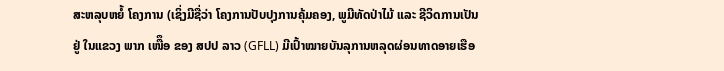ສະຫລຸບຫຍໍ້ ໂຄງການ (ເຊິ່ງມີຊື່ວ່າ ໂຄງການປັບປຸງການຄຸ້ມຄອງ, ພູມີທັດປ່າໄມ້ ແລະ ຊີວິດການເປັນຢູ່ ໃນແຂວງ ພາກ ເໜືຶອ ຂອງ ສປປ ລາວ (GFLL) ມີເປົ້າໝາຍບັນລຸການຫລຸດຜ່ອນທາດອາຍເຮືອ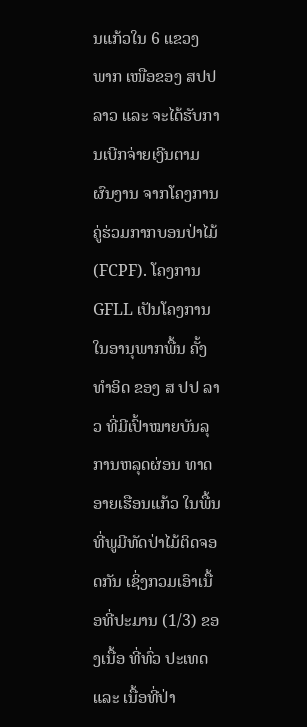ນແກ້ວໃນ 6 ແຂວງ ພາກ ເໜືອຂອງ ສປປ ລາວ ແລະ ຈະໄດ້ຮັບການເບີກຈ່າຍເງີນຕາມຜົນງານ ຈາກໂຄງການຄູ່ຮ່ວມກາກບອນປ່າໄມ້ (FCPF). ໂຄງການ GFLL ເປັນໂຄງການໃນອານຸພາກພື້ນ ຄັ້ງທໍາອິດ ຂອງ ສ ປປ ລາວ ທີ່ມີເປົ້າໝາຍບັນລຸການຫລຸດຜ່ອນ ທາດອາຍເຮືອນແກ້ວ ໃນພື້ນທີ່ພູມີທັດປ່າໄມ້ຕິດຈອດກັນ ເຊິ່ງກວມເອົາເນື້ອທີ່ປະມານ (1/3) ຂອງເນື້ອ ທີ່ທົ່ວ ປະເທດ ແລະ ເນື້ອທີ່ປ່າ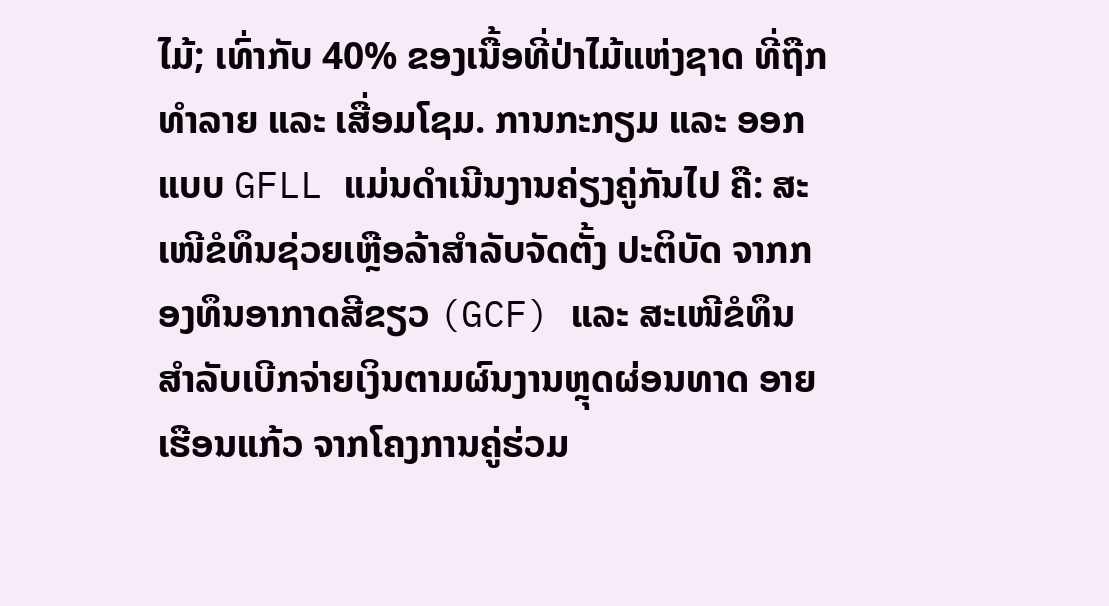ໄມ້; ເທົ່າກັບ 40% ຂອງເນື້ອທີ່ປ່າໄມ້ແຫ່ງຊາດ ທີ່ຖືກທໍາລາຍ ແລະ ເສື່ອມໂຊມ. ການກະກຽມ ແລະ ອອກແບບ GFLL ແມ່ນດໍາເນີນງານຄ່ຽງຄູ່ກັນໄປ ຄື: ສະເໜີຂໍທຶນຊ່ວຍເຫຼືອລ້າສໍາລັບຈັດຕັ້ງ ປະຕິບັດ ຈາກກອງທຶນອາກາດສີຂຽວ (GCF) ແລະ ສະເໜີຂໍທຶນສໍາລັບເບີກຈ່າຍເງິນຕາມຜົນງານຫຼຸດຜ່ອນທາດ ອາຍເຮືອນແກ້ວ ຈາກໂຄງການຄູ່ຮ່ວມ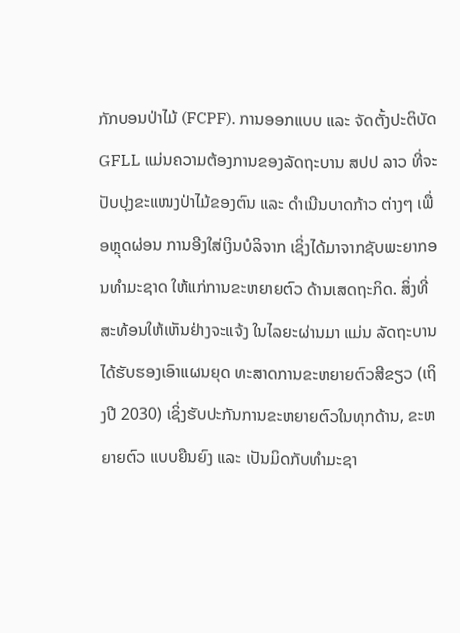ກັກບອນປ່າໄມ້ (FCPF). ການອອກແບບ ແລະ ຈັດຕັ້ງປະຕິບັດ GFLL ແມ່ນຄວາມຕ້ອງການຂອງລັດຖະບານ ສປປ ລາວ ທີ່ຈະປັບປຸງຂະແໜງປ່າໄມ້ຂອງຕົນ ແລະ ດໍາເນີນບາດກ້າວ ຕ່າງໆ ເພື່ອຫຼຸດຜ່ອນ ການອີງໃສ່ເງິນບໍລິຈາກ ເຊິ່ງໄດ້ມາຈາກຊັບພະຍາກອນທໍາມະຊາດ ໃຫ້ແກ່ການຂະຫຍາຍຕົວ ດ້ານເສດຖະກິດ. ສິ່ງທີ່ສະທ້ອນໃຫ້ເຫັນຢ່າງຈະແຈ້ງ ໃນໄລຍະຜ່ານມາ ແມ່ນ ລັດຖະບານ ໄດ້ຮັບຮອງເອົາແຜນຍຸດ ທະສາດການຂະຫຍາຍຕົວສີຂຽວ (ເຖິງປີ 2030) ເຊິ່ງຮັບປະກັນການຂະຫຍາຍຕົວໃນທຸກດ້ານ, ຂະຫຍາຍຕົວ ແບບຍືນຍົງ ແລະ ເປັນມິດກັບທໍາມະຊາ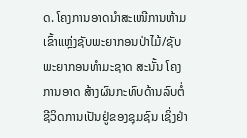ດ. ໂຄງການອາດນໍາສະເໜີການຫ້າມເຂົ້າແຫຼ່ງຊັບພະຍາກອນປ່າໄມ້/ຊັບພະຍາກອນທໍາມະຊາດ ສະນັ້ນ ໂຄງການອາດ ສ້າງຜົນກະທົບດ້ານລົບຕໍ່ຊີວິດການເປັນຢູ່ຂອງຊຸມຊົນ ເຊິ່ງຢ່າ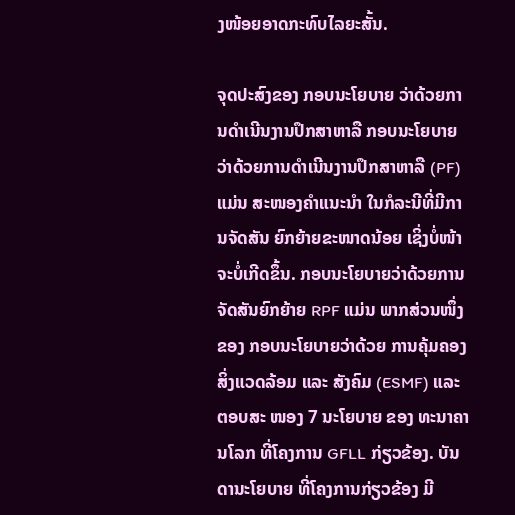ງໜ້ອຍອາດກະທົບໄລຍະສັ້ນ.

ຈຸດປະສົງຂອງ ກອບນະໂຍບາຍ ວ່າດ້ວຍການດໍາເນີນງານປຶກສາຫາລື ກອບນະໂຍບາຍ ວ່າດ້ວຍການດໍາເນີນງານປຶກສາຫາລື (PF) ແມ່ນ ສະໜອງຄໍາແນະນໍາ ໃນກໍລະນີທີ່ມີການຈັດສັນ ຍົກຍ້າຍຂະໜາດນ້ອຍ ເຊິ່ງບໍ່ໜ້າຈະບໍ່ເກີດຂຶ້ນ. ກອບນະໂຍບາຍວ່າດ້ວຍການຈັດສັນຍົກຍ້າຍ RPF ແມ່ນ ພາກສ່ວນໜຶ່ງຂອງ ກອບນະໂຍບາຍວ່າດ້ວຍ ການຄຸ້ມຄອງສິ່ງແວດລ້ອມ ແລະ ສັງຄົມ (ESMF) ແລະ ຕອບສະ ໜອງ 7 ນະໂຍບາຍ ຂອງ ທະນາຄານໂລກ ທີ່ໂຄງການ GFLL ກ່ຽວຂ້ອງ. ບັນດານະໂຍບາຍ ທີ່ໂຄງການກ່ຽວຂ້ອງ ມີ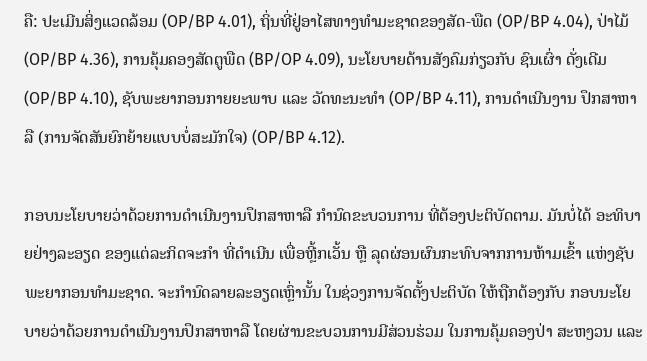ຄື: ປະເມີນສິ່ງແວດລ້ອມ (OP/BP 4.01), ຖິ່ນທີ່ຢູ່ອາໄສທາງທໍາມະຊາດຂອງສັດ-ພືດ (OP/BP 4.04), ປ່າໄມ້ (OP/BP 4.36), ການຄຸ້ມຄອງສັດຕູພືດ (BP/OP 4.09), ນະໂຍບາຍດ້ານສັງຄົມກ່ຽວກັບ ຊົນເຜົ່າ ດັ່ງເດີມ (OP/BP 4.10), ຊັບພະຍາກອນກາຍຍະພາບ ແລະ ວັດທະນະທໍາ (OP/BP 4.11), ການດໍາເນີນງານ ປຶກສາຫາລື (ການຈັດສັນຍົກຍ້າຍແບບບໍ່ສະມັກໃຈ) (OP/BP 4.12).

ກອບນະໂຍບາຍວ່າດ້ວຍການດໍາເນີນງານປຶກສາຫາລື ກໍານົດຂະບວນການ ທີ່ຕ້ອງປະຕິບັດຕາມ. ມັນບໍ່ໄດ້ ອະທິບາຍຢ່າງລະອຽດ ຂອງແຕ່ລະກິດຈະກໍາ ທີ່ດໍາເນີນ ເພື່ອຫຼີ້ກເວັ້ນ ຫຼື ລຸດຜ່ອນຜົນກະທົບຈາກການຫ້າມເຂົ້າ ແຫ່ງຊັບພະຍາກອນທໍາມະຊາດ. ຈະກໍານົດລາຍລະອຽດເຫຼົ່ານັ້ນ ໃນຊ່ວງການຈັດຕັ້ງປະຕິບັດ ໃຫ້ຖືກຕ້ອງກັບ ກອບນະໂຍບາຍວ່າດ້ວຍການດໍາເນີນງານປຶກສາຫາລື ໂດຍຜ່ານຂະບວນການມີສ່ວນຮ່ວມ ໃນການຄຸ້ມຄອງປ່າ ສະຫງວນ ແລະ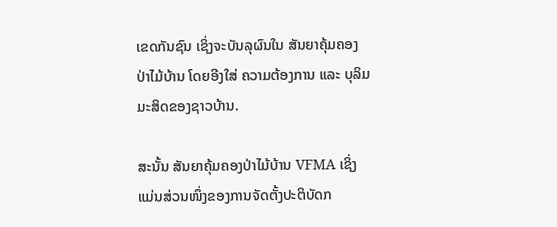ເຂດກັນຊົນ ເຊິ່ງຈະບັນລຸຜົນໃນ ສັນຍາຄຸ້ມຄອງປ່າໄມ້ບ້ານ ໂດຍອີງໃສ່ ຄວາມຕ້ອງການ ແລະ ບຸລິມມະສິດຂອງຊາວບ້ານ.

ສະນັ້ນ ສັນຍາຄຸ້ມຄອງປ່າໄມ້ບ້ານ VFMA ເຊິ່ງແມ່ນສ່ວນໜຶ່ງຂອງການຈັດຕັ້ງປະຕິບັດກ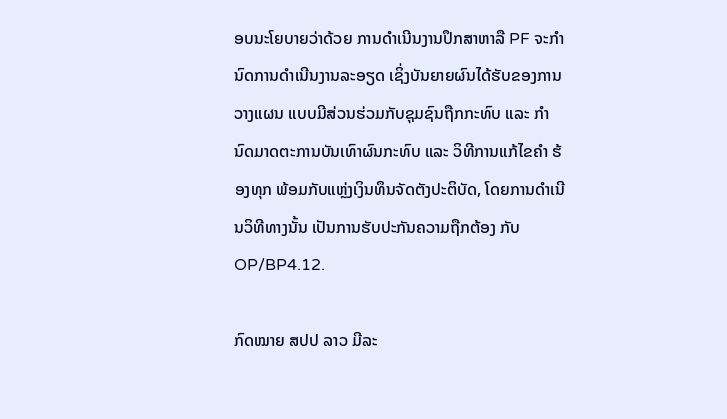ອບນະໂຍບາຍວ່າດ້ວຍ ການດໍາເນີນງານປຶກສາຫາລື PF ຈະກໍານົດການດໍາເນີນງານລະອຽດ ເຊິ່ງບັນຍາຍຜົນໄດ້ຮັບຂອງການວາງແຜນ ແບບມີສ່ວນຮ່ວມກັບຊຸມຊົນຖືກກະທົບ ແລະ ກໍານົດມາດຕະການບັນເທົາຜົນກະທົບ ແລະ ວິທີການແກ້ໄຂຄໍາ ຮ້ອງທຸກ ພ້ອມກັບແຫຼ່ງເງິນທຶນຈັດຕັງປະຕິບັດ, ໂດຍການດໍາເນີນວິທີທາງນັ້ນ ເປັນການຮັບປະກັນຄວາມຖືກຕ້ອງ ກັບ OP/BP4.12.

ກົດໝາຍ ສປປ ລາວ ມີລະ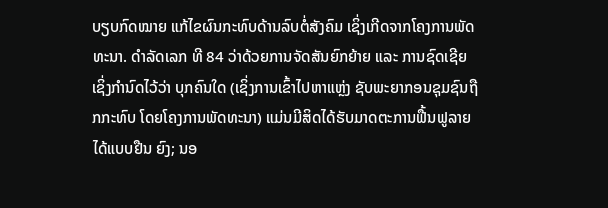ບຽບກົດໝາຍ ແກ້ໄຂຜົນກະທົບດ້ານລົບຕໍ່ສັງຄົມ ເຊິ່ງເກີດຈາກໂຄງການພັດທະນາ. ດໍາລັດເລກ ທີ 84 ວ່າດ້ວຍການຈັດສັນຍົກຍ້າຍ ແລະ ການຊົດເຊີຍ ເຊິ່ງກໍານົດໄວ້ວ່າ ບຸກຄົນໃດ (ເຊິ່ງການເຂົ້າໄປຫາແຫຼ່ງ ຊັບພະຍາກອນຊຸມຊົນຖືກກະທົບ ໂດຍໂຄງການພັດທະນາ) ແມ່ນມີສິດໄດ້ຮັບມາດຕະການຟື້ນຟູລາຍໄດ້ແບບຢືນ ຍົງ; ນອ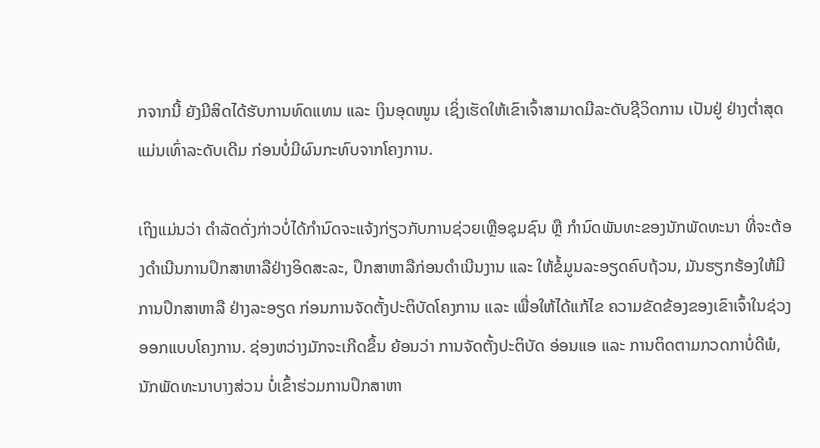ກຈາກນີ້ ຍັງມີສິດໄດ້ຮັບການທົດແທນ ແລະ ເງິນອຸດໜູນ ເຊິ່ງເຮັດໃຫ້ເຂົາເຈົ້າສາມາດມີລະດັບຊີວິດການ ເປັນຢູ່ ຢ່າງຕໍ່າສຸດແມ່ນເທົ່າລະດັບເດີມ ກ່ອນບໍ່ມີຜົນກະທົບຈາກໂຄງການ.

ເຖິງແມ່ນວ່າ ດໍາລັດດັ່ງກ່າວບໍ່ໄດ້ກໍານົດຈະແຈ້ງກ່ຽວກັບການຊ່ວຍເຫຼືອຊຸມຊົນ ຫຼື ກໍານົດພັນທະຂອງນັກພັດທະນາ ທີ່ຈະຕ້ອງດໍາເນີນການປຶກສາຫາລືຢ່າງອິດສະລະ, ປຶກສາຫາລືກ່ອນດໍາເນີນງານ ແລະ ໃຫ້ຂໍ້ມູນລະອຽດຄົບຖ້ວນ, ມັນຮຽກຮ້ອງໃຫ້ມີການປຶກສາຫາລື ຢ່າງລະອຽດ ກ່ອນການຈັດຕັ້ງປະຕິບັດໂຄງການ ແລະ ເພື່ອໃຫ້ໄດ້ແກ້ໄຂ ຄວາມຂັດຂ້ອງຂອງເຂົາເຈົ້າໃນຊ່ວງອອກແບບໂຄງການ. ຊ່ອງຫວ່າງມັກຈະເກີດຂຶ້ນ ຍ້ອນວ່າ ການຈັດຕັ້ງປະຕິບັດ ອ່ອນແອ ແລະ ການຕິດຕາມກວດກາບໍ່ດີພໍ, ນັກພັດທະນາບາງສ່ວນ ບໍ່ເຂົ້າຮ່ວມການປຶກສາຫາ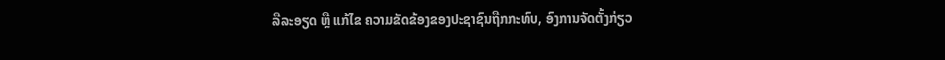ລືລະອຽດ ຫຼື ແກ້ໄຂ ຄວາມຂັດຂ້ອງຂອງປະຊາຊົນຖືກກະທົບ, ອົງການຈັດຕັ້ງກ່ຽວ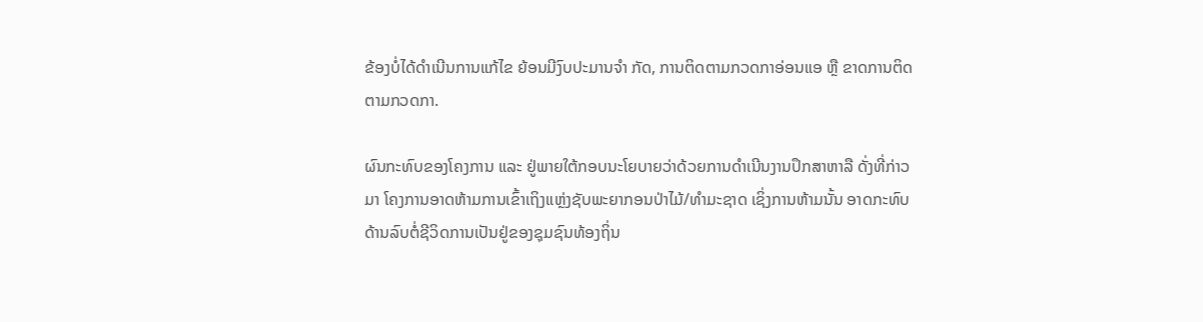ຂ້ອງບໍ່ໄດ້ດໍາເນີນການແກ້ໄຂ ຍ້ອນມີງົບປະມານຈໍາ ກັດ, ການຕິດຕາມກວດກາອ່ອນແອ ຫຼື ຂາດການຕິດຕາມກວດກາ.

ຜົນກະທົບຂອງໂຄງການ ແລະ ຢູ່ພາຍໃຕ້ກອບນະໂຍບາຍວ່າດ້ວຍການດໍາເນີນງານປຶກສາຫາລື ດັ່ງທີ່ກ່າວມາ ໂຄງການອາດຫ້າມການເຂົ້າເຖິງແຫຼ່ງຊັບພະຍາກອນປ່າໄມ້/ທໍາມະຊາດ ເຊິ່ງການຫ້າມນັ້ນ ອາດກະທົບ ດ້ານລົບຕໍ່ຊີວິດການເປັນຢູ່ຂອງຊຸມຊົນທ້ອງຖິ່ນ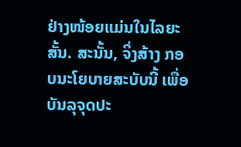ຢ່າງໜ້ອຍແມ່ນໃນໄລຍະສັ້ນ. ສະນັ້ນ, ຈິ່ງສ້າງ ກອບນະໂຍບາຍສະບັບນີ້ ເພື່ອບັນລຸຈຸດປະ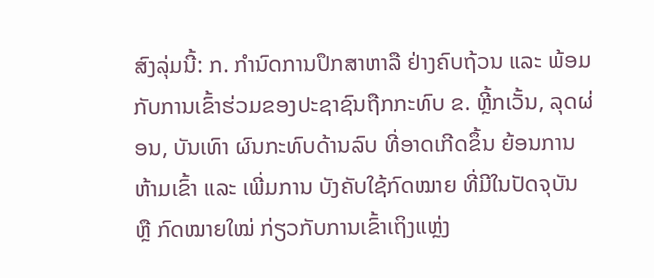ສົງລຸ່ມນີ້: ກ. ກໍານົດການປຶກສາຫາລື ຢ່າງຄົບຖ້ວນ ແລະ ພ້ອມກັບການເຂົ້າຮ່ວມຂອງປະຊາຊົນຖືກກະທົບ ຂ. ຫຼີ້ກເວັ້ນ, ລຸດຜ່ອນ, ບັນເທົາ ຜົນກະທົບດ້ານລົບ ທີ່ອາດເກີດຂຶ້ນ ຍ້ອນການຫ້າມເຂົ້າ ແລະ ເພີ່ມການ ບັງຄັບໃຊ້ກົດໝາຍ ທີ່ມີໃນປັດຈຸບັນ ຫຼື ກົດໝາຍໃໝ່ ກ່ຽວກັບການເຂົ້າເຖິງແຫຼ່ງ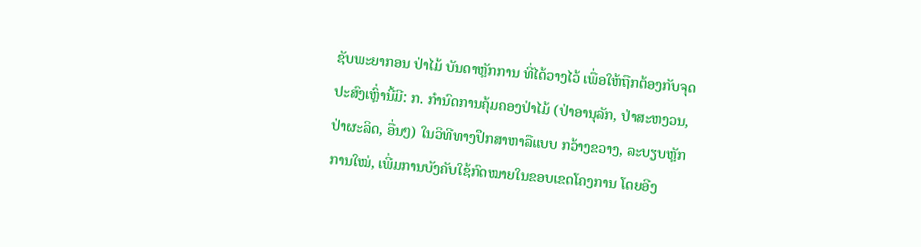ຊັບພະຍາກອນ ປ່າໄມ້ ບັນດາຫຼັກການ ທີ່ໄດ້ວາງໄວ້ ເພື່ອໃຫ້ຖືກຕ້ອງກັບຈຸດປະສົງເຫຼົ່ານີ້ມີ: ກ. ກໍານົດການຄຸ້ມຄອງປ່າໄມ້ (ປ່າອານຸລັກ, ປ່າສະຫງວນ, ປ່າຜະລິດ, ອື່ນໆ) ໃນວິທີທາງປຶກສາຫາລືແບບ ກວ້າງຂວາງ, ລະບຽບຫຼັກການໃໝ່, ເພີ່ມການບັງຄັບໃຊ້ກົດໝາຍໃນຂອບເຂດໂຄງການ ໂດຍອີງ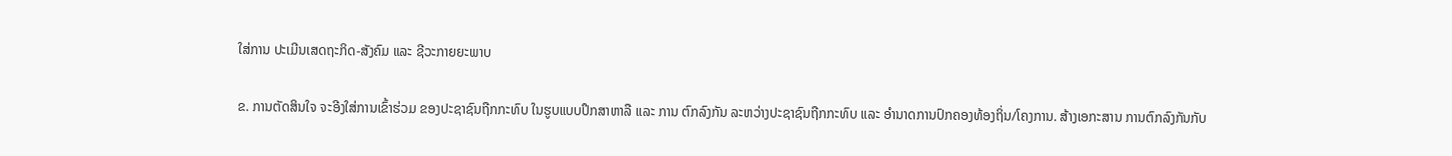ໃສ່ການ ປະເມີນເສດຖະກິດ-ສັງຄົມ ແລະ ຊີວະກາຍຍະພາບ

ຂ. ການຕັດສິນໃຈ ຈະອີງໃສ່ການເຂົ້າຮ່ວມ ຂອງປະຊາຊົນຖືກກະທົບ ໃນຮູບແບບປຶກສາຫາລື ແລະ ການ ຕົກລົງກັນ ລະຫວ່າງປະຊາຊົນຖືກກະທົບ ແລະ ອໍານາດການປົກຄອງທ້ອງຖິ່ນ/ໂຄງການ. ສ້າງເອກະສານ ການຕົກລົງກັນກັບ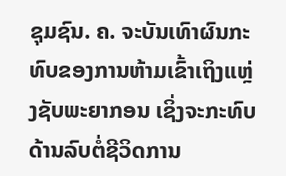ຊຸມຊົນ. ຄ. ຈະບັນເທົາຜົນກະທົບຂອງການຫ້າມເຂົ້າເຖິງແຫຼ່ງຊັບພະຍາກອນ ເຊິ່ງຈະກະທົບດ້ານລົບຕໍ່ຊີວິດການ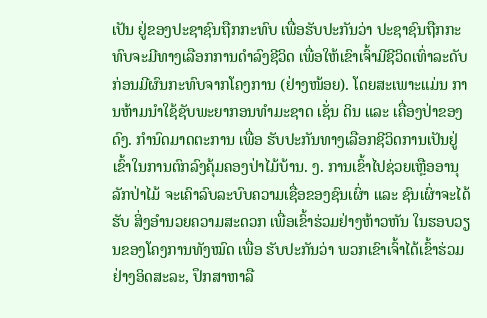ເປັນ ຢູ່ຂອງປະຊາຊົນຖືກກະທົບ ເພື່ອຮັບປະກັນວ່າ ປະຊາຊົນຖືກກະທົບຈະມີທາງເລືອກການດໍາລົງຊີວິດ ເພື່ອໃຫ້ເຂົາເຈົ້າມີຊີວິດເທົ່າລະດັບກ່ອນມີຜົນກະທົບຈາກໂຄງການ (ຢ່າງໜ້ອຍ). ໂດຍສະເພາະແມ່ນ ການຫ້າມນໍາໃຊ້ຊັບພະຍາກອນທໍາມະຊາດ ເຊັ່ນ ດິນ ແລະ ເຄື່ອງປ່າຂອງດົງ. ກໍານົດມາດຕະການ ເພື່ອ ຮັບປະກັນທາງເລືອກຊີວິດການເປັນຢູ່ ເຂົ້າໃນການຕົກລົງຄຸ້ມຄອງປ່າໄມ້ບ້ານ. ງ. ການເຂົ້າໄປຊ່ວຍເຫຼືອອານຸລັກປ່າໄມ້ ຈະເຄົາລົບລະບົບຄວາມເຊື່ອຂອງຊົນເຜົ່າ ແລະ ຊົນເຜົ່າຈະໄດ້ຮັບ ສິ່ງອໍານວຍຄວາມສະດວກ ເພື່ອເຂົ້າຮ່ວມຢ່າງຫ້າວຫັນ ໃນຮອບວຽນຂອງໂຄງການທັງໝົດ ເພື່ອ ຮັບປະກັນວ່າ ພວກເຂົາເຈົ້າໄດ້ເຂົ້າຮ່ວມຢ່າງອິດສະລະ, ປຶກສາຫາລື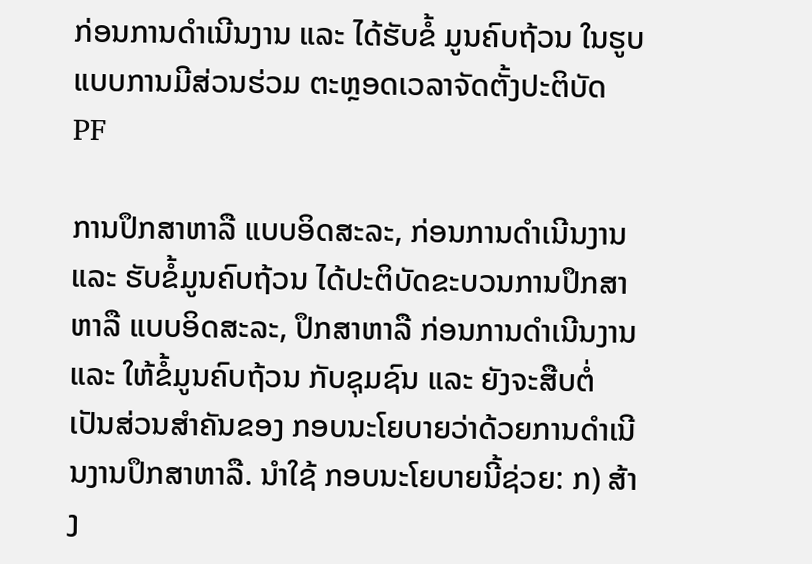ກ່ອນການດໍາເນີນງານ ແລະ ໄດ້ຮັບຂໍ້ ມູນຄົບຖ້ວນ ໃນຮູບແບບການມີສ່ວນຮ່ວມ ຕະຫຼອດເວລາຈັດຕັ້ງປະຕິບັດ PF

ການປຶກສາຫາລື ແບບອິດສະລະ, ກ່ອນການດໍາເນີນງານ ແລະ ຮັບຂໍ້ມູນຄົບຖ້ວນ ໄດ້ປະຕິບັດຂະບວນການປຶກສາຫາລື ແບບອິດສະລະ, ປຶກສາຫາລື ກ່ອນການດໍາເນີນງານ ແລະ ໃຫ້ຂໍ້ມູນຄົບຖ້ວນ ກັບຊຸມຊົນ ແລະ ຍັງຈະສືບຕໍ່ ເປັນສ່ວນສໍາຄັນຂອງ ກອບນະໂຍບາຍວ່າດ້ວຍການດໍາເນີນງານປຶກສາຫາລື. ນໍາໃຊ້ ກອບນະໂຍບາຍນີ້ຊ່ວຍ: ກ) ສ້າງ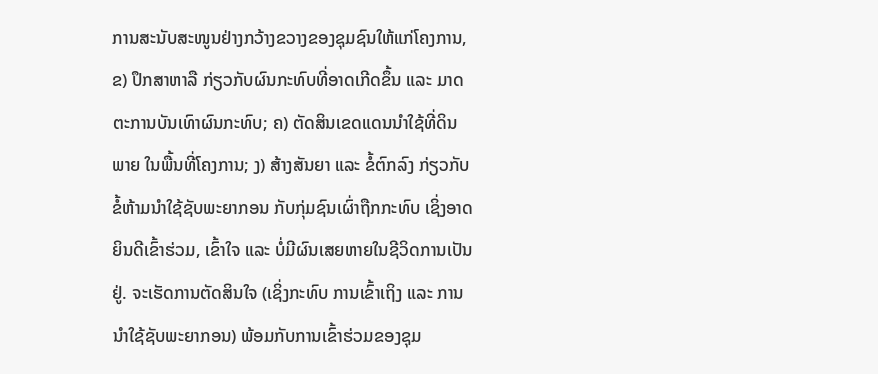ການສະນັບສະໜູນຢ່າງກວ້າງຂວາງຂອງຊຸມຊົນໃຫ້ແກ່ໂຄງການ, ຂ) ປຶກສາຫາລື ກ່ຽວກັບຜົນກະທົບທີ່ອາດເກີດຂຶ້ນ ແລະ ມາດຕະການບັນເທົາຜົນກະທົບ; ຄ) ຕັດສິນເຂດແດນນໍາໃຊ້ທີ່ດິນ ພາຍ ໃນພື້ນທີ່ໂຄງການ; ງ) ສ້າງສັນຍາ ແລະ ຂໍ້ຕົກລົງ ກ່ຽວກັບຂໍ້ຫ້າມນໍາໃຊ້ຊັບພະຍາກອນ ກັບກຸ່ມຊົນເຜົ່າຖືກກະທົບ ເຊິ່ງອາດຍິນດີເຂົ້າຮ່ວມ, ເຂົ້າໃຈ ແລະ ບໍ່ມີຜົນເສຍຫາຍໃນຊີວິດການເປັນຢູ່. ຈະເຮັດການຕັດສິນໃຈ (ເຊິ່ງກະທົບ ການເຂົ້າເຖິງ ແລະ ການນໍາໃຊ້ຊັບພະຍາກອນ) ພ້ອມກັບການເຂົ້າຮ່ວມຂອງຊຸມ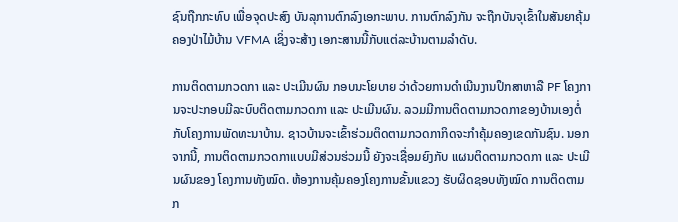ຊົນຖືກກະທົບ ເພື່ອຈຸດປະສົງ ບັນລຸການຕົກລົງເອກະພາບ. ການຕົກລົງກັນ ຈະຖືກບັນຈຸເຂົ້າໃນສັນຍາຄຸ້ມຄອງປ່າໄມ້ບ້ານ VFMA ເຊິ່ງຈະສ້າງ ເອກະສານນີ້ກັບແຕ່ລະບ້ານຕາມລໍາດັບ.

ການຕິດຕາມກວດກາ ແລະ ປະເມີນຜົນ ກອບນະໂຍບາຍ ວ່າດ້ວຍການດໍາເນີນງານປຶກສາຫາລື PF ໂຄງການຈະປະກອບມີລະບົບຕິດຕາມກວດກາ ແລະ ປະເມີນຜົນ. ລວມມີການຕິດຕາມກວດກາຂອງບ້ານເອງຕໍ່ ກັບໂຄງການພັດທະນາບ້ານ. ຊາວບ້ານຈະເຂົ້າຮ່ວມຕິດຕາມກວດກາກິດຈະກໍາຄຸ້ມຄອງເຂດກັນຊົນ. ນອກຈາກນີ້, ການຕິດຕາມກວດກາແບບມີສ່ວນຮ່ວມນີ້ ຍັງຈະເຊື່ອມຍົງກັບ ແຜນຕິດຕາມກວດກາ ແລະ ປະເມີນຜົນຂອງ ໂຄງການທັງໝົດ. ຫ້ອງການຄຸ້ມຄອງໂຄງການຂັ້ນແຂວງ ຮັບຜິດຊອບທັງໝົດ ການຕິດຕາມກ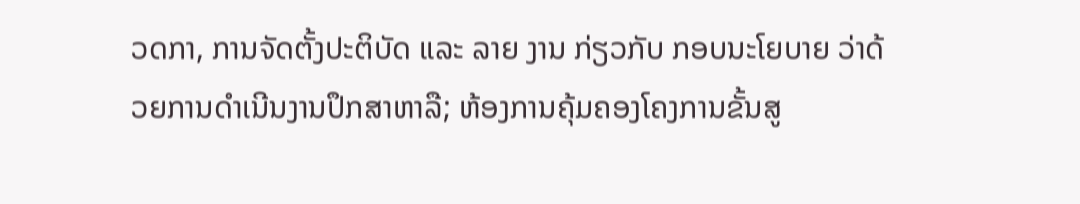ວດກາ, ການຈັດຕັ້ງປະຕິບັດ ແລະ ລາຍ ງານ ກ່ຽວກັບ ກອບນະໂຍບາຍ ວ່າດ້ວຍການດໍາເນີນງານປຶກສາຫາລື; ຫ້ອງການຄຸ້ມຄອງໂຄງການຂັ້ນສູ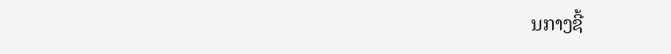ນກາງຊີ້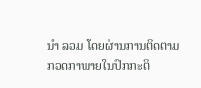ນໍາ ລວມ ໂດຍຜ່ານການຕິດຕາມກວດກາພາຍໃນປົກກະຕິ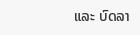ແລະ ບົດລາ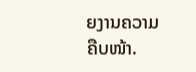ຍງານຄວາມຄືບໜ້າ.